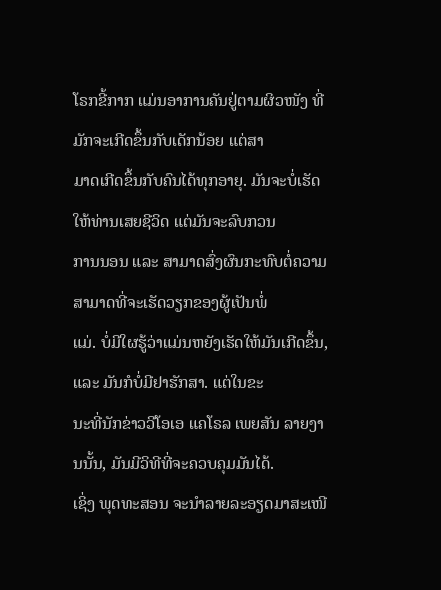ໂຣກຂີ້ກາກ ແມ່ນອາການຄັນຢູ່ຕາມຜິວໜັງ ທີ່ມັກຈະເກີດຂຶ້ນກັບເດັກນ້ອຍ ແຕ່ສາ
ມາດເກີດຂຶ້ນກັບຄົນໄດ້ທຸກອາຍຸ. ມັນຈະບໍ່ເຮັດໃຫ້ທ່ານເສຍຊີວິດ ແຕ່ມັນຈະລົບກວນ
ການນອນ ແລະ ສາມາດສົ່ງຜົນກະທົບຕໍ່ຄວາມສາມາດທີ່ຈະເຮັດວຽກຂອງຜູ້ເປັນພໍ່
ແມ່. ບໍ່ມີໃຜຮູ້ວ່າແມ່ນຫຍັງເຮັດໃຫ້ມັນເກີດຂຶ້ນ, ແລະ ມັນກໍບໍ່ມີຢາຮັກສາ. ແຕ່ໃນຂະ
ນະທີ່ນັກຂ່າວວີໂອເອ ແຄໂຣລ ເພຍສັນ ລາຍງານນັ້ນ, ມັນມີວິທີທີ່ຈະຄວບຄຸມມັນໄດ້.
ເຊິ່ງ ພຸດທະສອນ ຈະນຳລາຍລະອຽດມາສະເໜີ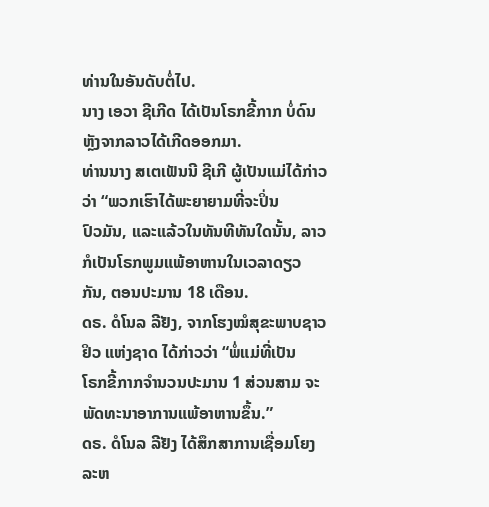ທ່ານໃນອັນດັບຕໍ່ໄປ.
ນາງ ເອວາ ຊີເກີດ ໄດ້ເປັນໂຣກຂີ້ກາກ ບໍ່ດົນຫຼັງຈາກລາວໄດ້ເກີດອອກມາ.
ທ່ານນາງ ສເຕເຟັນນີ ຊີເກີ ຜູ້ເປັນແມ່ໄດ້ກ່າວວ່າ “ພວກເຮົາໄດ້ພະຍາຍາມທີ່ຈະປິ່ນ
ປົວມັນ, ແລະແລ້ວໃນທັນທີທັນໃດນັ້ນ, ລາວກໍເປັນໂຣກພູມແພ້ອາຫານໃນເວລາດຽວ
ກັນ, ຕອນປະມານ 18 ເດືອນ.
ດຣ. ດໍໂນລ ລີຢັງ, ຈາກໂຮງໝໍສຸຂະພາບຊາວ ຢິວ ແຫ່ງຊາດ ໄດ້ກ່າວວ່າ “ພໍ່ແມ່ທີ່ເປັນ
ໂຣກຂີ້ກາກຈຳນວນປະມານ 1 ສ່ວນສາມ ຈະພັດທະນາອາການແພ້ອາຫານຂຶ້ນ.”
ດຣ. ດໍໂນລ ລີຢັງ ໄດ້ສຶກສາການເຊື່ອມໂຍງລະຫ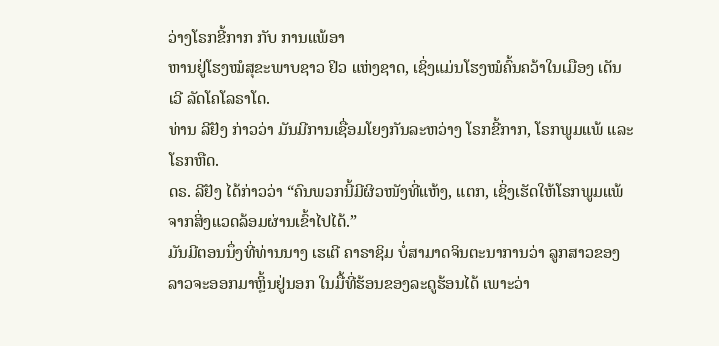ວ່າງໂຣກຂີ້ກາກ ກັບ ການແພ້ອາ
ຫານຢູ່ໂຮງໝໍສຸຂະພາບຊາວ ຢິວ ແຫ່ງຊາດ, ເຊິ່ງແມ່ນໂຮງໝໍຄົ້ນຄວ້າໃນເມືອງ ເດັນ
ເວີ ລັດໂຄໂລຣາໂດ.
ທ່ານ ລີຢັງ ກ່າວວ່າ ມັນມີການເຊື່ອມໂຍງກັນລະຫວ່າງ ໂຣກຂີ້ກາກ, ໂຣກພູມແພ້ ແລະ
ໂຣກຫືດ.
ດຣ. ລີຢັງ ໄດ້ກ່າວວ່າ “ຄົນພວກນີ້ມີຜິວໜັງທີ່ແຫ້ງ, ແຕກ, ເຊິ່ງເຮັດໃຫ້ໂຣກພູມແພ້
ຈາກສິ່ງແວດລ້ອມຜ່ານເຂົ້າໄປໄດ້.”
ມັນມີຕອນນຶ່ງທີ່ທ່ານນາງ ເຮເຕີ ຄາຣາຊິມ ບໍ່ສາມາດຈິນຕະນາການວ່າ ລູກສາວຂອງ
ລາວຈະອອກມາຫຼິ້ນຢູ່ນອກ ໃນມື້ທີ່ຮ້ອນຂອງລະດູຮ້ອນໄດ້ ເພາະວ່າ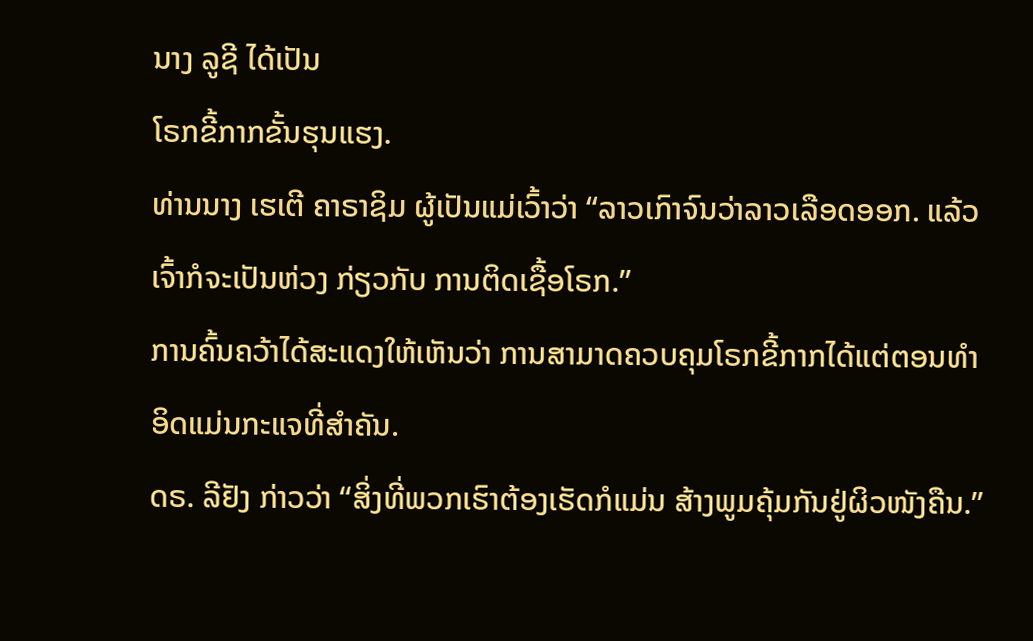ນາງ ລູຊີ ໄດ້ເປັນ
ໂຣກຂີ້ກາກຂັ້ນຮຸນແຮງ.
ທ່ານນາງ ເຮເຕີ ຄາຣາຊິມ ຜູ້ເປັນແມ່ເວົ້າວ່າ “ລາວເກົາຈົນວ່າລາວເລືອດອອກ. ແລ້ວ
ເຈົ້າກໍຈະເປັນຫ່ວງ ກ່ຽວກັບ ການຕິດເຊື້ອໂຣກ.”
ການຄົ້ນຄວ້າໄດ້ສະແດງໃຫ້ເຫັນວ່າ ການສາມາດຄວບຄຸມໂຣກຂີ້ກາກໄດ້ແຕ່ຕອນທຳ
ອິດແມ່ນກະແຈທີ່ສຳຄັນ.
ດຣ. ລີຢັງ ກ່າວວ່າ “ສິ່ງທີ່ພວກເຮົາຕ້ອງເຮັດກໍແມ່ນ ສ້າງພູມຄຸ້ມກັນຢູ່ຜິວໜັງຄືນ.”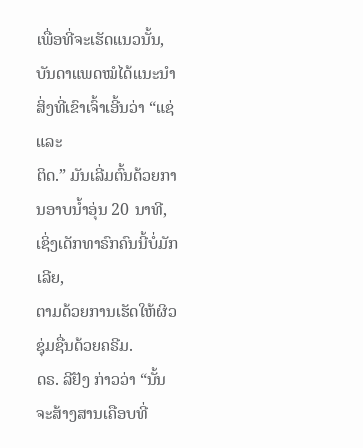ເພື່ອທີ່ຈະເຮັດແນວນັ້ນ, ບັນດາແພດໝໍໄດ້ແນະນຳສິ່ງທີ່ເຂົາເຈົ້າເອີ້ນວ່າ “ແຊ່ ແລະ
ຕິດ.” ມັນເລີ່ມຕົ້ນດ້ວຍການອາບນ້ຳອຸ່ນ 20 ນາທີ, ເຊິ່ງເດັກທາຣົກຄົນນີ້ບໍ່ມັກເລີຍ,
ຕາມດ້ວຍການເຮັດໃຫ້ຜິວຊຸ່ມຊື່ນດ້ວຍຄຣີມ.
ດຣ. ລີຢັງ ກ່າວວ່າ “ນັ້ນຈະສ້າງສານເຄືອບທີ່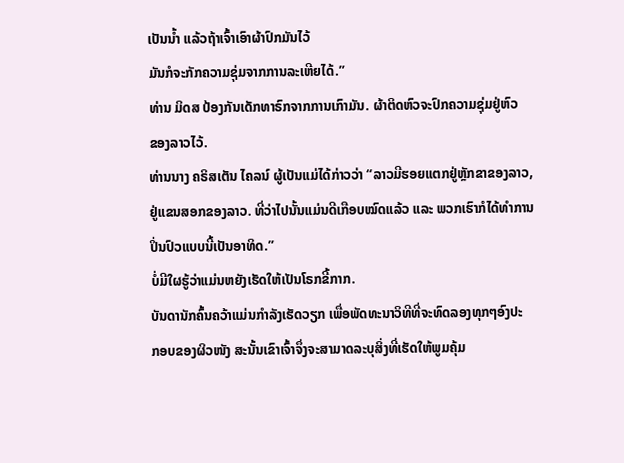ເປັນນ້ຳ ແລ້ວຖ້າເຈົ້າເອົາຜ້າປົກມັນໄວ້
ມັນກໍຈະກັກຄວາມຊຸ່ມຈາກການລະເຫີຍໄດ້.”
ທ່ານ ມິດສ ປ້ອງກັນເດັກທາຣົກຈາກການເກົາມັນ. ຜ້າຕິດຫົວຈະປົກຄວາມຊຸ່ມຢູ່ຫົວ
ຂອງລາວໄວ້.
ທ່ານນາງ ຄຣິສເຕັນ ໄຄລນ໌ ຜູ້ເປັນແມ່ໄດ້ກ່າວວ່າ “ລາວມີຮອຍແຕກຢູ່ຫຼັກຂາຂອງລາວ,
ຢູ່ແຂນສອກຂອງລາວ. ທີ່ວ່າໄປນັ້ນແມ່ນດີເກືອບໝົດແລ້ວ ແລະ ພວກເຮົາກໍໄດ້ທຳການ
ປິ່ນປົວແບບນີ້ເປັນອາທິດ.”
ບໍ່ມີໃຜຮູ້ວ່າແມ່ນຫຍັງເຮັດໃຫ້ເປັນໂຣກຂີ້ກາກ.
ບັນດານັກຄົ້ນຄວ້າແມ່ນກຳລັງເຮັດວຽກ ເພື່ອພັດທະນາວິທີທີ່ຈະທົດລອງທຸກໆອົງປະ
ກອບຂອງຜິວໜັງ ສະນັ້ນເຂົາເຈົ້າຈຶ່ງຈະສາມາດລະບຸສິ່ງທີ່ເຮັດໃຫ້ພູມຄຸ້ມ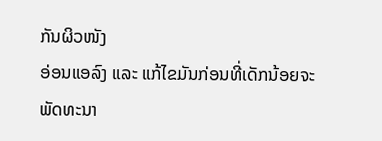ກັນຜິວໜັງ
ອ່ອນແອລົງ ແລະ ແກ້ໄຂມັນກ່ອນທີ່ເດັກນ້ອຍຈະພັດທະນາ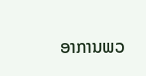ອາການພວ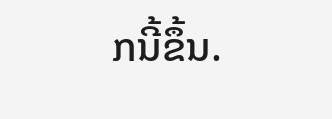ກນີ້ຂຶ້ນ.